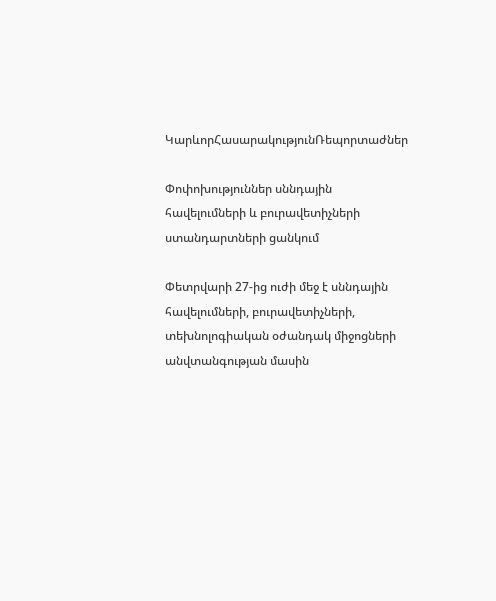ԿարևորՀասարակությունՌեպորտաժներ

Փոփոխություններ սննդային հավելումների և բուրավետիչների ստանդարտների ցանկում

Փետրվարի 27-ից ուժի մեջ է սննդային հավելումների, բուրավետիչների, տեխնոլոգիական օժանդակ միջոցների անվտանգության մասին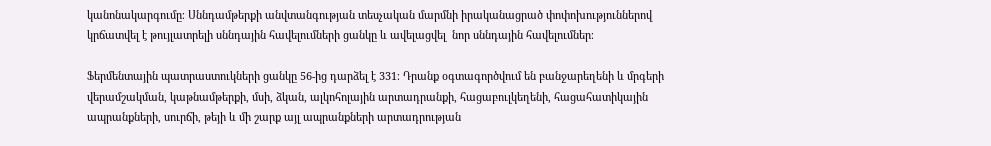կանոնակարգումը։ Սննդամթերքի անվտանգության տեսչական մարմնի իրականացրած փոփոխություններով կրճատվել է թույլատրելի սննդային հավելումների ցանկը և ավելացվել  նոր սննդային հավելումներ։

Ֆերմենտային պատրաստուկների ցանկը 56-ից դարձել է 331։ Դրանք օգտագործվում են բանջարեղենի և մրգերի վերամշակման, կաթնամթերքի, մսի, ձկան, ալկոհոլային արտադրանքի, հացաբուլկեղենի, հացահատիկային ապրանքների, սուրճի, թեյի և մի շարք այլ ապրանքների արտադրության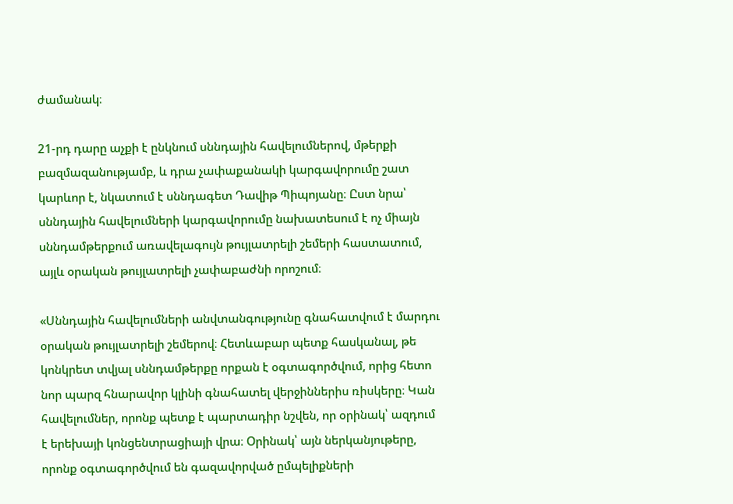ժամանակ։

21-րդ դարը աչքի է ընկնում սննդային հավելումներով, մթերքի բազմազանությամբ, և դրա չափաքանակի կարգավորումը շատ կարևոր է, նկատում է սննդագետ Դավիթ Պիպոյանը։ Ըստ նրա՝ սննդային հավելումների կարգավորումը նախատեսում է ոչ միայն սննդամթերքում առավելագույն թույլատրելի շեմերի հաստատում, այլև օրական թույլատրելի չափաբաժնի որոշում։

«Սննդային հավելումների անվտանգությունը գնահատվում է մարդու օրական թույլատրելի շեմերով։ Հետևաբար պետք հասկանալ, թե կոնկրետ տվյալ սննդամթերքը որքան է օգտագործվում, որից հետո նոր պարզ հնարավոր կլինի գնահատել վերջիններիս ռիսկերը։ Կան հավելումներ, որոնք պետք է պարտադիր նշվեն, որ օրինակ՝ ազդում է երեխայի կոնցենտրացիայի վրա։ Օրինակ՝ այն ներկանյութերը, որոնք օգտագործվում են գազավորված ըմպելիքների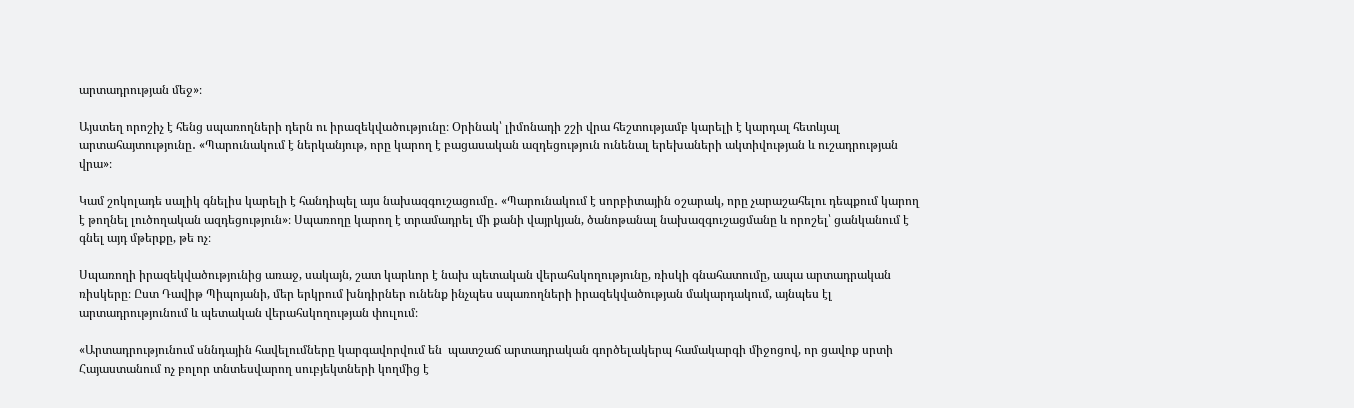արտադրության մեջ»։

Այստեղ որոշիչ է հենց սպառողների դերն ու իրազեկվածությունը։ Օրինակ՝ լիմոնադի շշի վրա հեշտությամբ կարելի է կարդալ հետևյալ արտահայտությունը․ «Պարունակում է ներկանյութ, որը կարող է բացասական ազդեցություն ունենալ երեխաների ակտիվության և ուշադրության վրա»։

Կամ շոկոլադե սալիկ գնելիս կարելի է հանդիպել այս նախազգուշացումը․ «Պարունակում է սորբիտային օշարակ, որը չարաշահելու դեպքում կարող է թողնել լուծողական ազդեցություն»։ Սպառողը կարող է տրամադրել մի քանի վայրկյան, ծանոթանալ նախազգուշացմանը և որոշել՝ ցանկանում է գնել այդ մթերքը, թե ոչ։

Սպառողի իրազեկվածությունից առաջ, սակայն, շատ կարևոր է նախ պետական վերահսկողությունը, ռիսկի գնահատումը, ապա արտադրական ռիսկերը։ Ըստ Դավիթ Պիպոյանի, մեր երկրում խնդիրներ ունենք ինչպես սպառողների իրազեկվածության մակարդակում, այնպես էլ արտադրությունում և պետական վերահսկողության փուլում։

«Արտադրությունում սննդային հավելումները կարգավորվում են  պատշաճ արտադրական գործելակերպ համակարգի միջոցով, որ ցավոք սրտի Հայաստանում ոչ բոլոր տնտեսվարող սուբյեկտների կողմից է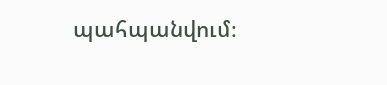պահպանվում։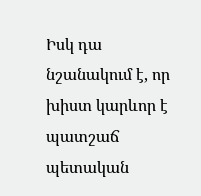Իսկ դա նշանակում է, որ խիստ կարևոր է պատշաճ պետական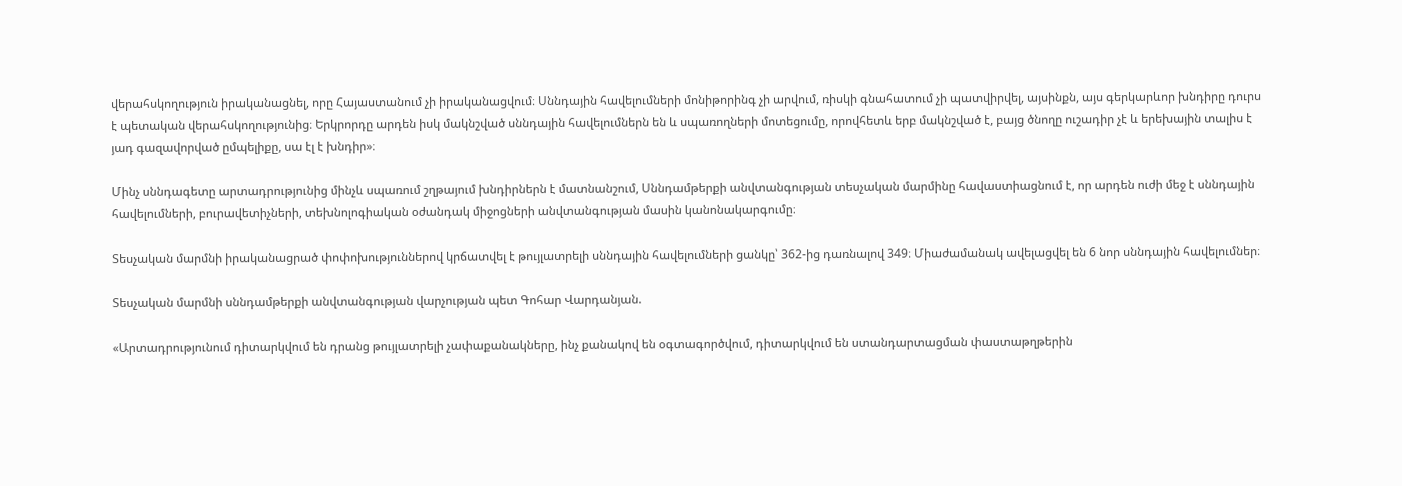վերահսկողություն իրականացնել, որը Հայաստանում չի իրականացվում։ Սննդային հավելումների մոնիթորինգ չի արվում, ռիսկի գնահատում չի պատվիրվել, այսինքն, այս գերկարևոր խնդիրը դուրս է պետական վերահսկողությունից։ Երկրորդը արդեն իսկ մակնշված սննդային հավելումներն են և սպառողների մոտեցումը, որովհետև երբ մակնշված է, բայց ծնողը ուշադիր չէ և երեխային տալիս է յադ գազավորված ըմպելիքը, սա էլ է խնդիր»։

Մինչ սննդագետը արտադրությունից մինչև սպառում շղթայում խնդիրներն է մատնանշում, Սննդամթերքի անվտանգության տեսչական մարմինը հավաստիացնում է, որ արդեն ուժի մեջ է սննդային  հավելումների, բուրավետիչների, տեխնոլոգիական օժանդակ միջոցների անվտանգության մասին կանոնակարգումը։

Տեսչական մարմնի իրականացրած փոփոխություններով կրճատվել է թույլատրելի սննդային հավելումների ցանկը՝ 362-ից դառնալով 349։ Միաժամանակ ավելացվել են 6 նոր սննդային հավելումներ։

Տեսչական մարմնի սննդամթերքի անվտանգության վարչության պետ Գոհար Վարդանյան.

«Արտադրությունում դիտարկվում են դրանց թույլատրելի չափաքանակները, ինչ քանակով են օգտագործվում, դիտարկվում են ստանդարտացման փաստաթղթերին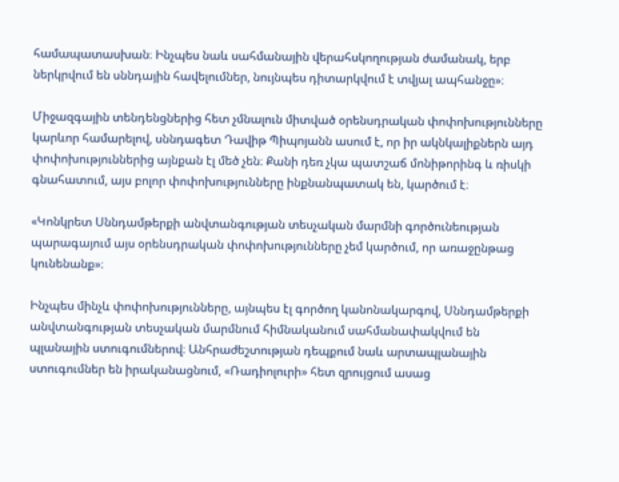համապատասխան։ Ինչպես նաև սահմանային վերահսկողության ժամանակ, երբ ներկրվում են սննդային հավելումներ, նույնպես դիտարկվում է տվյալ ապհանջը»։

Միջազգային տենդենցներից հետ չմնալուն միտված օրենսդրական փոփոխությունները կարևոր համարելով, սննդագետ Դավիթ Պիպոյանն ասում է, որ իր ակնկալիքներն այդ փոփոխություններից այնքան էլ մեծ չեն։ Քանի դեռ չկա պատշաճ մոնիթորինգ և ռիսկի գնահատում, այս բոլոր փոփոխությունները ինքնանպատակ են, կարծում է։

«Կոնկրետ Սննդամթերքի անվտանգության տեսչական մարմնի գործունեության պարագայում այս օրենսդրական փոփոխությունները չեմ կարծում, որ առաջընթաց կունենանք»։

Ինչպես մինչև փոփոխությունները, այնպես էլ գործող կանոնակարգով, Սննդամթերքի անվտանգության տեսչական մարմնում հիմնականում սահմանափակվում են պլանային ստուգումներով։ Անհրաժեշտության դեպքում նաև արտապլանային  ստուգումներ են իրականացնում, «Ռադիոլուրի» հետ զրույցում ասաց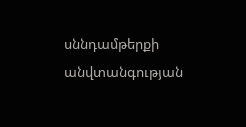սննդամթերքի անվտանգության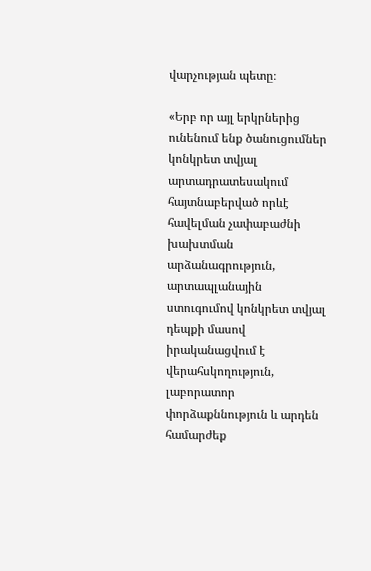վարչության պետը։

«Երբ որ այլ երկրներից ունենում ենք ծանուցումներ կոնկրետ տվյալ արտադրատեսակում հայտնաբերված որևէ հավելման չափաբաժնի խախտման արձանագրություն, արտապլանային ստուգումով կոնկրետ տվյալ դեպքի մասով իրականացվում է վերահսկողություն, լաբորատոր փորձաքննություն և արդեն  համարժեք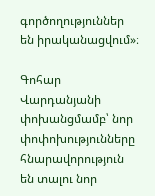գործողություններ են իրականացվում»։

Գոհար Վարդանյանի փոխանցմամբ՝ նոր փոփոխությունները հնարավորություն են տալու նոր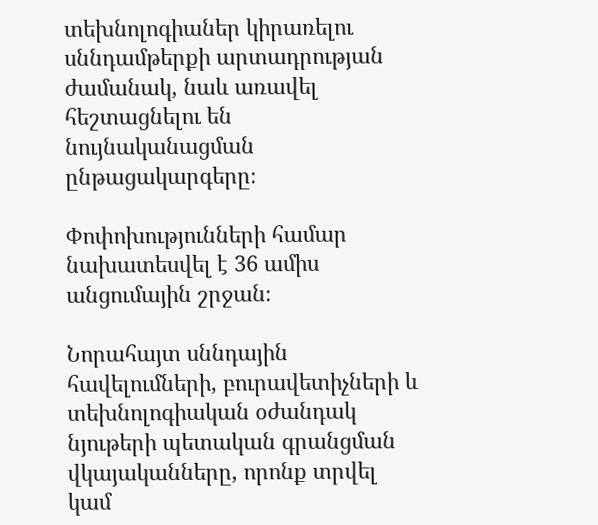տեխնոլոգիաներ կիրառելու սննդամթերքի արտադրության ժամանակ, նաև առավել հեշտացնելու են նույնականացման ընթացակարգերը։

Փոփոխությունների համար նախատեսվել է 36 ամիս անցումային շրջան։

Նորահայտ սննդային հավելումների, բուրավետիչների և տեխնոլոգիական օժանդակ նյութերի պետական գրանցման վկայականները, որոնք տրվել կամ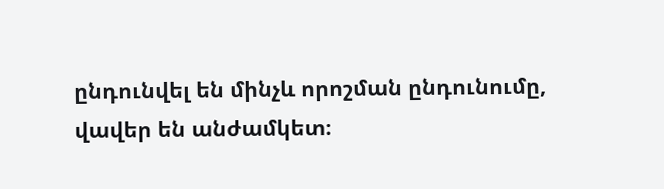ընդունվել են մինչև որոշման ընդունումը, վավեր են անժամկետ։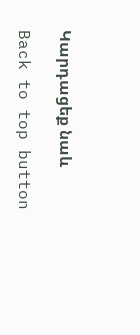Կարդացեք նաև

Back to top button